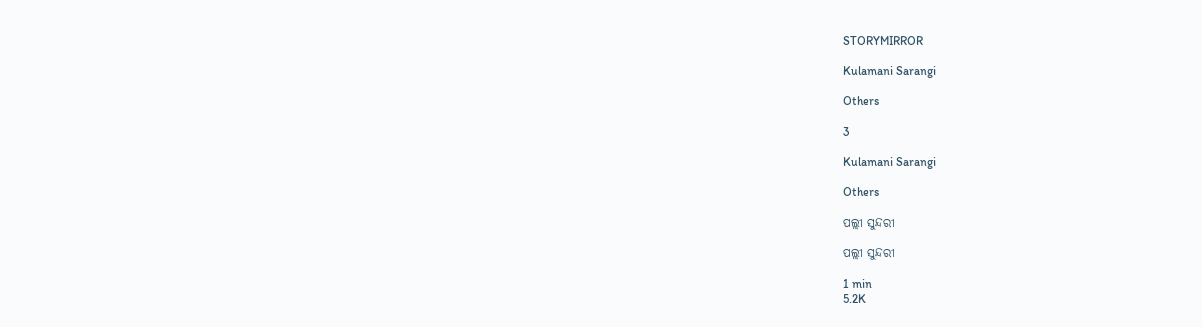STORYMIRROR

Kulamani Sarangi

Others

3

Kulamani Sarangi

Others

ପଲ୍ଲୀ ସୁନ୍ଦରୀ

ପଲ୍ଲୀ ସୁନ୍ଦରୀ

1 min
5.2K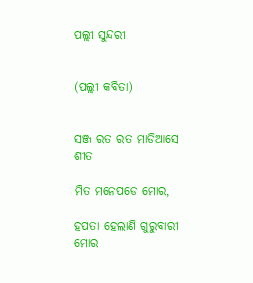ପଲ୍ଲୀ ସୁନ୍ଦରୀ


(ପଲ୍ଲୀ କବିତା)


ସଞ୍ଜ ରତ ରତ ମାଡିଆସେ ଶୀତ

ମିତ ମନେପଡେ ମୋର,

ହପତା ହେଲାଣି ଗୁରୁବାରୀ ମୋର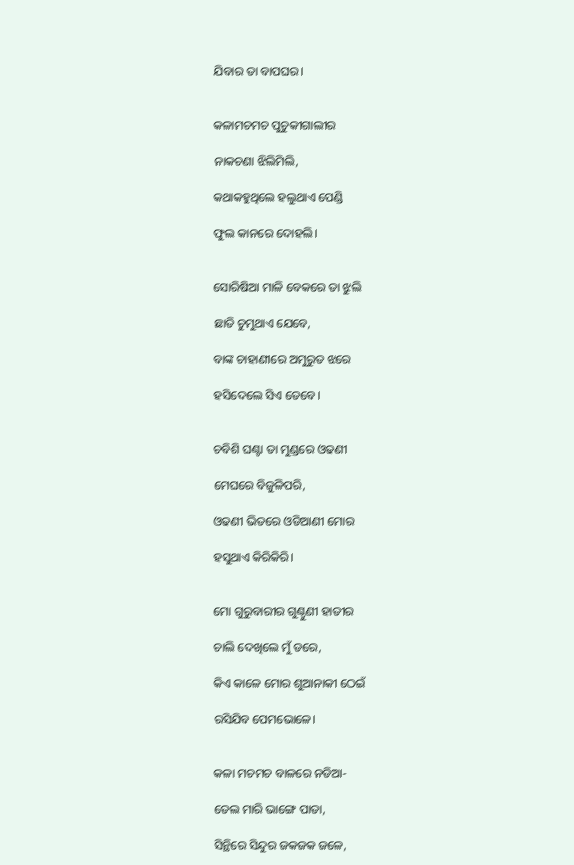ଯିବାର ତା ବାପଘର।


କଳାମଚମଚ ପୁଚୁକୀଗାଲୀର

ନାକଚଣା ଝିଲିମିଲି,

କଥାକହୁଥିଲେ ହଲୁଥାଏ ପେଣ୍ଡି

ଫୁଲ କାନରେ ଦୋହଲି।


ସୋରିଷିଆ ମାଳି ବେକରେ ତା ଝୁଲି

ଛାତି ଚୁମୁଥାଏ ଯେବେ,

ବାଙ୍କ ଚାହାଣୀରେ ଅମୁରୁତ ଝରେ

ହସିଦେଲେ ସିଏ ତେବେ।


ଚବିଶି ଘଣ୍ଟା ତା ମୁଣ୍ଡରେ ଓଢଣୀ

ମେଘରେ ବିଜୁଳିପରି,

ଓଢଣୀ ଭିତରେ ଓଡିଆଣୀ ମୋର

ହସୁଥାଏ କିରିକିରି।


ମୋ ଗୁରୁବାରୀର ଗୁଣ୍ଠୁଣୀ ହାତୀର

ଚାଲି ଦେଖିଲେ ମୁଁ ଡରେ,

କିଏ କାଳେ ମୋର ଶୁଆନାକୀ ଠେଇଁ

ରସିଯିବ ପେମଭୋଳେ।


କଳା ମଚମଚ ବାଳରେ ନଡିଆ-

ତେଲ ମାରି ଭାଙ୍ଗେ ପାତା,

ସିନ୍ଥିରେ ସିନ୍ଦୁର ଜକଜକ ଜଳେ,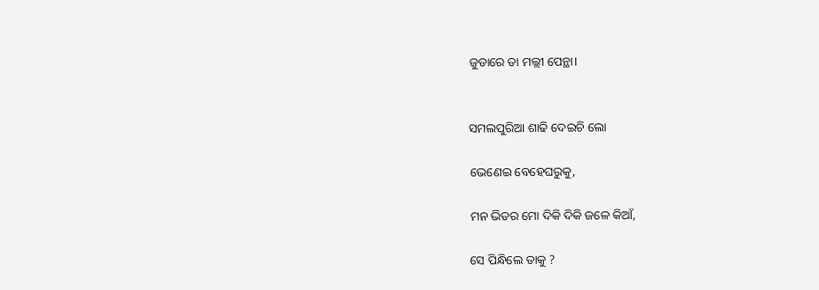ଜୁଡାରେ ତା ମଲ୍ଲୀ ପେନ୍ଥା।


ସମଲପୁରିଆ ଶାଢି ଦେଇଚି ଲୋ

ଭେଣେଇ ବେହେଘରୁକୁ,

ମନ ଭିତର ମୋ ଦିକି ଦିକି ଜଳେ କିଆଁ,

ସେ ପିନ୍ଧିଲେ ତାକୁ ?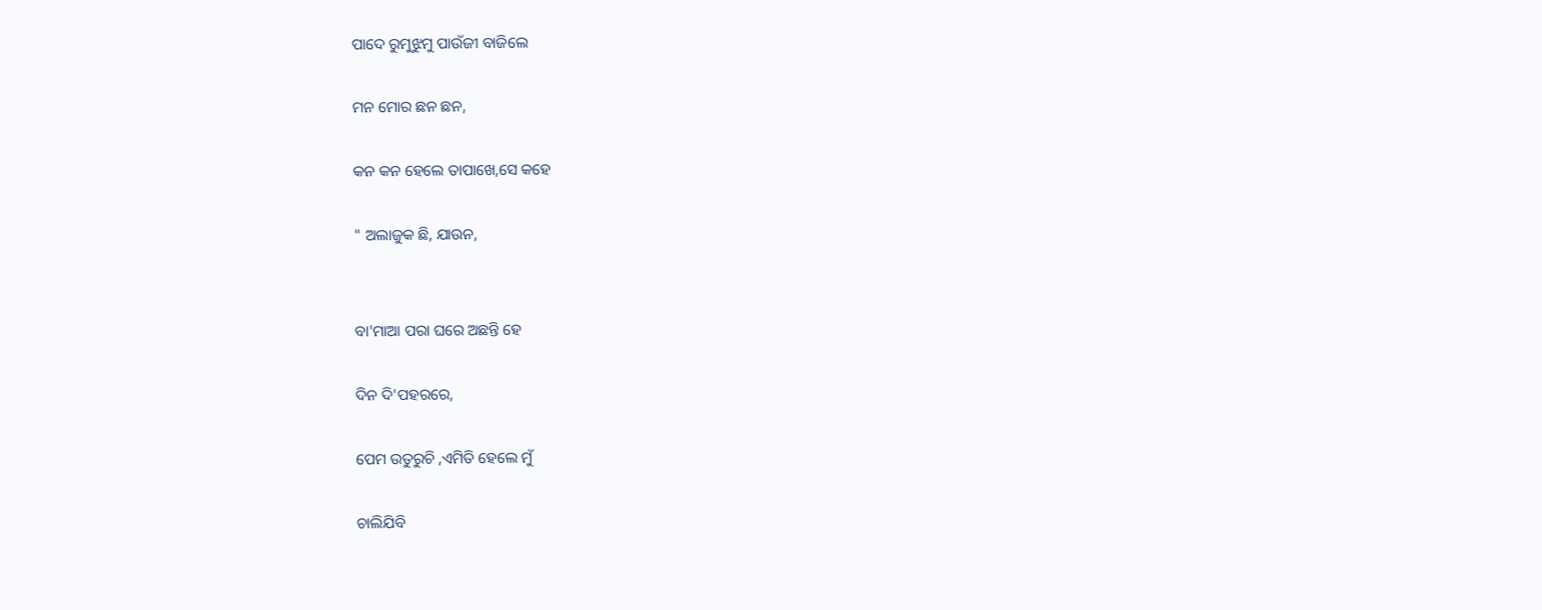ପାଦେ ରୁମୁଝୁମୁ ପାଉଁଜୀ ବାଜିଲେ

ମନ ମୋର ଛନ ଛନ,

କନ କନ ହେଲେ ତାପାଖେ,ସେ କହେ

" ଅଲାଜୁକ ଛି, ଯାଉନ,


ବା'ମାଆ ପରା ଘରେ ଅଛନ୍ତି ହେ

ଦିନ ଦି'ପହରରେ,

ପେମ ଉତୁରୁଚି ,ଏମିତି ହେଲେ ମୁଁ

ଚାଲିଯିବି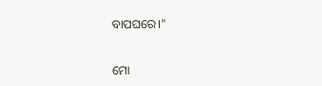ବାପଘରେ।"


ମୋ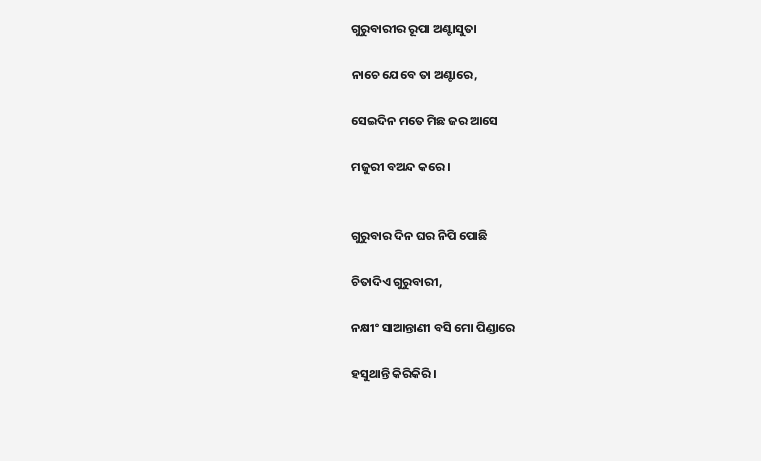ଗୁରୁବାରୀର ରୂପା ଅଣ୍ଟାସୁତା

ନାଚେ ଯେବେ ତା ଅଣ୍ଟାରେ,

ସେଇଦିନ ମତେ ମିଛ ଜର ଆସେ

ମଜୁରୀ ବଅନ୍ଦ କରେ।


ଗୁରୁବାର ଦିନ ଘର ନିପି ପୋଛି

ଚିତାଦିଏ ଗୁରୁବାରୀ,

ନକ୍ଷୀଂ ସାଆନ୍ତାଣୀ ବସି ମୋ ପିଣ୍ଡାରେ

ହସୁଥାନ୍ତି କିରିକିରି।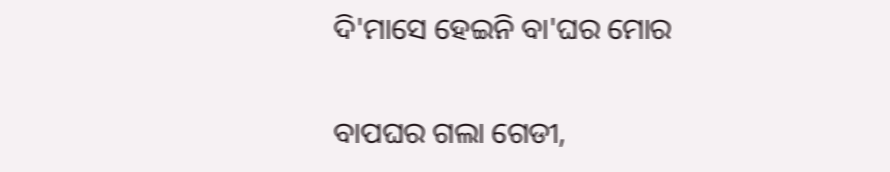ଦି'ମାସେ ହେଇନି ବା'ଘର ମୋର

ବାପଘର ଗଲା ଗେଡୀ,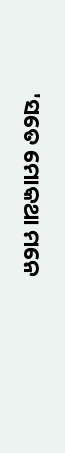'ସତେ ମୋକଥା ମନେ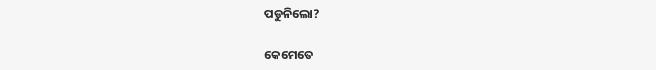ପଡୁନିଲୋ?

କେମେତେ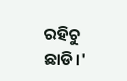ରହିଚୁ ଛାଡି।'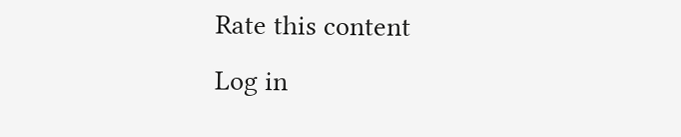Rate this content
Log in